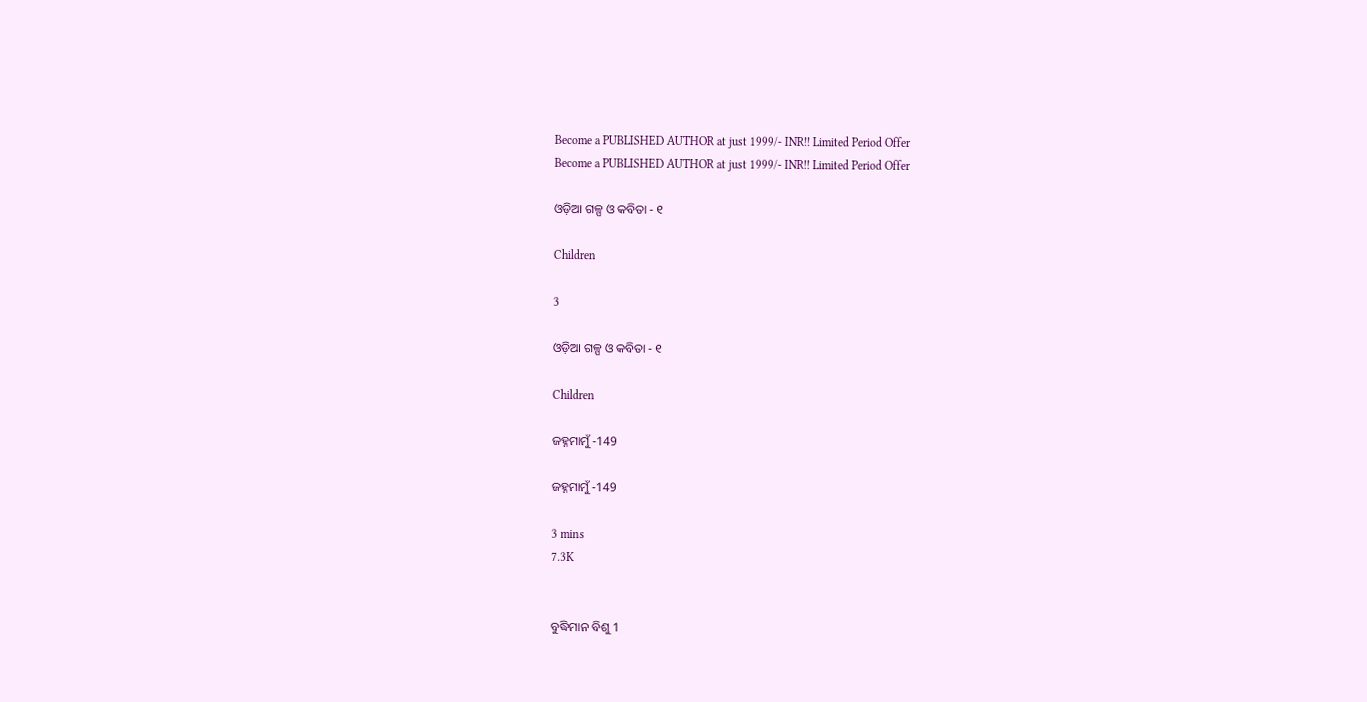Become a PUBLISHED AUTHOR at just 1999/- INR!! Limited Period Offer
Become a PUBLISHED AUTHOR at just 1999/- INR!! Limited Period Offer

ଓଡ଼ିଆ ଗଳ୍ପ ଓ କବିତା - ୧

Children

3

ଓଡ଼ିଆ ଗଳ୍ପ ଓ କବିତା - ୧

Children

ଜହ୍ନମାମୁଁ -149

ଜହ୍ନମାମୁଁ -149

3 mins
7.3K


ବୁଦ୍ଧିମାନ ବିଶୁ 1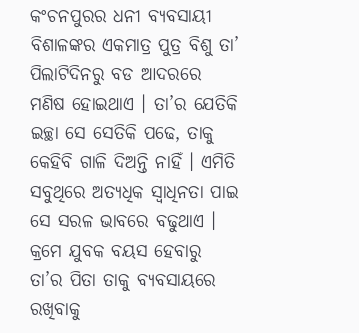କଂଚନପୁରର ଧନୀ ବ୍ୟବସାୟୀ ବିଶାଳଙ୍କର ଏକମାତ୍ର ପୁତ୍ର ବିଶୁ ତା’ ପିଲାଟିଦିନରୁ ବଡ ଆଦରରେ ମଣିଷ ହୋଇଥାଏ । ତା’ର ଯେତିକି ଇଚ୍ଛା ସେ ସେତିକି ପଢେ, ତାକୁ କେହିବି ଗାଳି ଦିଅନ୍ତି ନାହିଁ । ଏମିତି ସବୁଥିରେ ଅତ୍ୟଧିକ ସ୍ୱାଧିନତା ପାଇ ସେ ସରଳ ଭାବରେ ବଢୁଥାଏ । କ୍ରମେ ଯୁବକ ବୟସ ହେବାରୁ ତା’ର ପିତା ତାକୁ ବ୍ୟବସାୟରେ ରଖିବାକୁ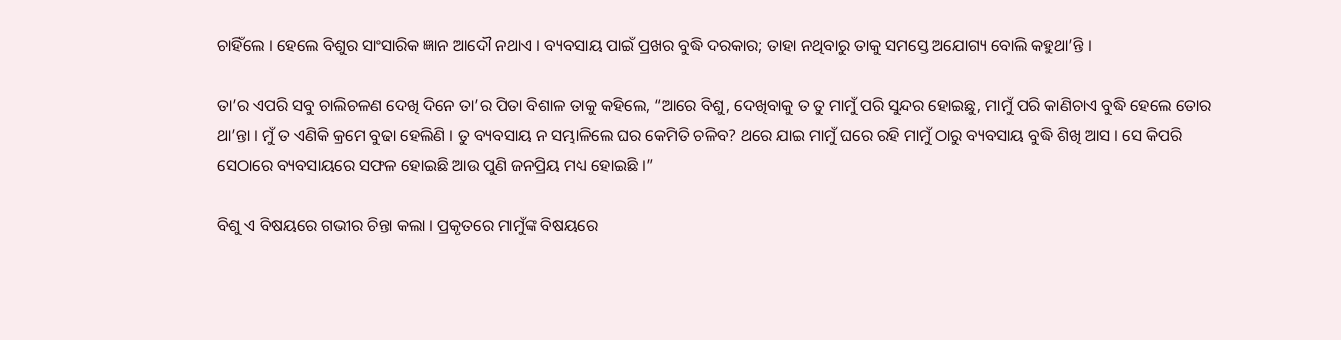ଚାହିଁଲେ । ହେଲେ ବିଶୁର ସାଂସାରିକ ଜ୍ଞାନ ଆଦୌ ନଥାଏ । ବ୍ୟବସାୟ ପାଇଁ ପ୍ରଖର ବୁଦ୍ଧି ଦରକାର; ତାହା ନଥିବାରୁ ତାକୁ ସମସ୍ତେ ଅଯୋଗ୍ୟ ବୋଲି କହୁଥା’ନ୍ତି ।

ତା’ର ଏପରି ସବୁ ଚାଲିଚଳଣ ଦେଖି ଦିନେ ତା’ର ପିତା ବିଶାଳ ତାକୁ କହିଲେ, “ଆରେ ବିଶୁ, ଦେଖିବାକୁ ତ ତୁ ମାମୁଁ ପରି ସୁନ୍ଦର ହୋଇଛୁ, ମାମୁଁ ପରି କାଣିଚାଏ ବୁଦ୍ଧି ହେଲେ ତୋର ଥା’ନ୍ତା । ମୁଁ ତ ଏଣିକି କ୍ରମେ ବୁଢା ହେଲିଣି । ତୁ ବ୍ୟବସାୟ ନ ସମ୍ଭାଳିଲେ ଘର କେମିତି ଚଳିବ? ଥରେ ଯାଇ ମାମୁଁ ଘରେ ରହି ମାମୁଁ ଠାରୁ ବ୍ୟବସାୟ ବୁଦ୍ଧି ଶିଖି ଆସ । ସେ କିପରି ସେଠାରେ ବ୍ୟବସାୟରେ ସଫଳ ହୋଇଛି ଆଉ ପୁଣି ଜନପ୍ରିୟ ମଧ୍ୟ ହୋଇଛି ।”

ବିଶୁ ଏ ବିଷୟରେ ଗଭୀର ଚିନ୍ତା କଲା । ପ୍ରକୃତରେ ମାମୁଁଙ୍କ ବିଷୟରେ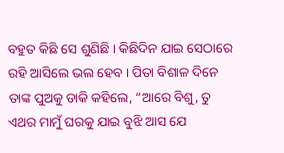ବହୁତ କିଛି ସେ ଶୁଣିଛି । କିଛିଦିନ ଯାଇ ସେଠାରେ ରହି ଆସିଲେ ଭଲ ହେବ । ପିତା ବିଶାଳ ଦିନେ ତାଙ୍କ ପୁଅକୁ ଡାକି କହିଲେ, “ଆରେ ବିଶୁ, ତୁ ଏଥର ମାମୁଁ ଘରକୁ ଯାଇ ବୁଝି ଆସ ଯେ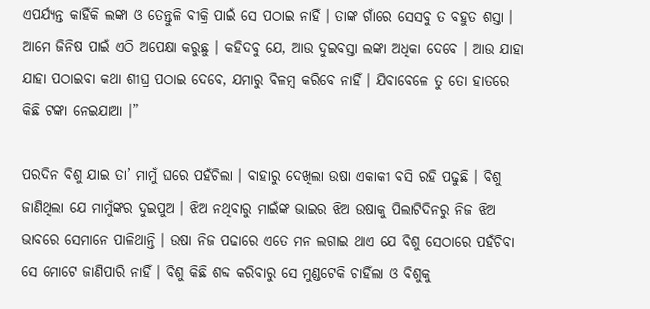ଏପର୍ଯ୍ୟନ୍ତ କାହିଁକି ଲଙ୍କା ଓ ତେନ୍ତୁଳି ବୀକ୍ରି ପାଇଁ ସେ ପଠାଇ ନାହିଁ । ତାଙ୍କ ଗାଁରେ ସେସବୁ ତ ବହୁତ ଶସ୍ତା । ଆମେ ଜିନିଷ ପାଇଁ ଏଠି ଅପେକ୍ଷା କରୁଛୁ । କହିଦବୁ ଯେ, ଆଉ ଦୁଇବସ୍ତା ଲଙ୍କା ଅଧିକା ଦେବେ । ଆଉ ଯାହା ଯାହା ପଠାଇବା କଥା ଶୀଘ୍ର ପଠାଇ ଦେବେ, ଯମାରୁ ବିଳମ୍ବ କରିବେ ନାହିଁ । ଯିବାବେଳେ ତୁ ତୋ ହାତରେ କିଛି ଟଙ୍କା ନେଇଯାଆ ।”

ପରଦିନ ବିଶୁ ଯାଇ ତା’ ମାମୁଁ ଘରେ ପହଁଚିଲା । ବାହାରୁ ଦେଖିଲା ଉଷା ଏକାକୀ ବସି ରହି ପଢୁଛି । ବିଶୁ ଜାଣିଥିଲା ଯେ ମାମୁଁଙ୍କର ଦୁଇପୁଅ । ଝିଅ ନଥିବାରୁ ମାଇଁଙ୍କ ଭାଇର ଝିଅ ଉଷାକୁ ପିଲାଟିଦିନରୁ ନିଜ ଝିଅ ଭାବରେ ସେମାନେ ପାଳିଥାନ୍ତି । ଉଷା ନିଜ ପଢାରେ ଏତେ ମନ ଲଗାଇ ଥାଏ ଯେ ବିଶୁ ସେଠାରେ ପହଁଚିବା ସେ ମୋଟେ ଜାଣିପାରି ନାହିଁ । ବିଶୁ କିଛି ଶବ୍ଦ କରିବାରୁ ସେ ମୁଣ୍ଡଟେକି ଚାହିଁଲା ଓ ବିଶୁକୁ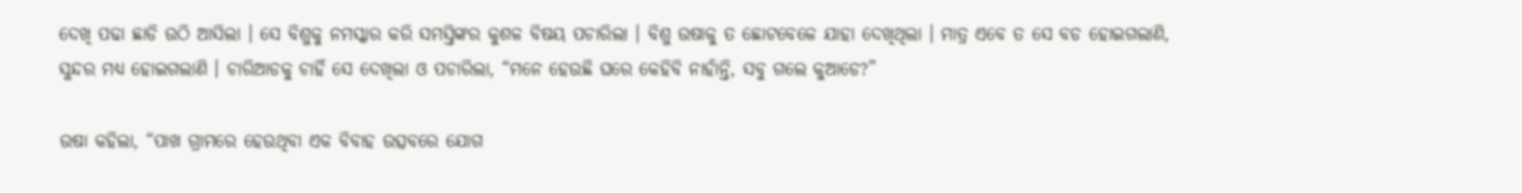ଦେଖି ପଢା ଛାଡି ଉଠି ଆସିଲା । ସେ ବିଶୁକୁ ନମସ୍କାର କରି ସମସ୍ତିଙ୍କର କୁଶଳ ବିଷୟ ପଚାରିଲା । ବିଶୁ ଉଷାକୁ ତ ଛୋଟବେଳେ ଯାହା ଦେଖିଥିଲା । ମାତ୍ର ଏବେ ତ ସେ ବଡ ହୋଇଗଲାଣି, ସୁନ୍ଦର ମଧ୍ୟ ହୋଇଗଲାଣି । ଚାରିଆଡକୁ ଚାହିଁ ସେ ଦେଖିଲା ଓ ପଚାରିଲା, “ମନେ ହେଉଛି ଘରେ କେହିବି ନାହାଁନ୍ତି, ସବୁ ଗଲେ କୁଆଡେ?”

ଉଷା କହିଲା, “ପାଖ ଗ୍ରାମରେ ହେଉଥିବା ଏକ ବିବାହ ଉତ୍ସବରେ ଯୋଗ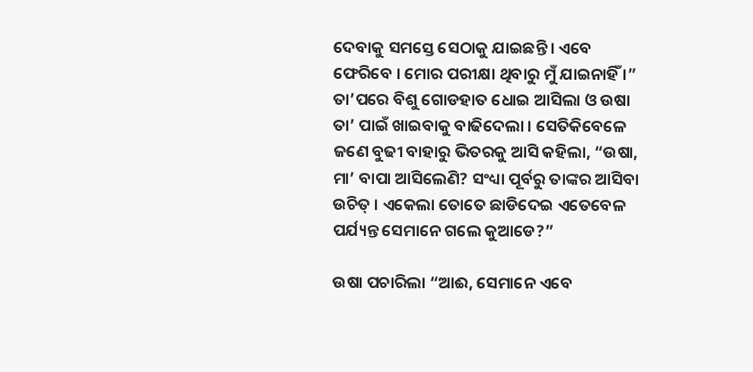ଦେବାକୁ ସମସ୍ତେ ସେଠାକୁ ଯାଇଛନ୍ତି । ଏବେ ଫେରିବେ । ମୋର ପରୀକ୍ଷା ଥିବାରୁ ମୁଁ ଯାଇନାହିଁ ।” ତା’ପରେ ବିଶୁ ଗୋଡହାତ ଧୋଇ ଆସିଲା ଓ ଉଷା ତା’ ପାଇଁ ଖାଇବାକୁ ବାଢିଦେଲା । ସେତିକିବେଳେ ଜଣେ ବୁଢୀ ବାହାରୁ ଭିତରକୁ ଆସି କହିଲା, “ଉଷା, ମା’ ବାପା ଆସିଲେଣି? ସଂଧ୍ୟା ପୂର୍ବରୁ ତାଙ୍କର ଆସିବା ଉଚିତ୍ । ଏକେଲା ତୋତେ ଛାଡିଦେଇ ଏତେବେଳ ପର୍ଯ୍ୟନ୍ତ ସେମାନେ ଗଲେ କୁଆଡେ?”

ଉଷା ପଚାରିଲା “ଆଈ, ସେମାନେ ଏବେ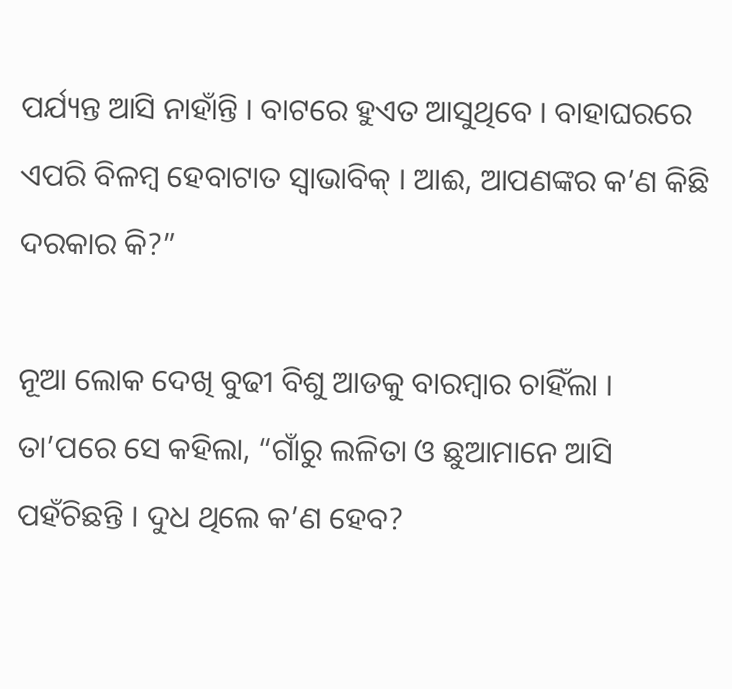ପର୍ଯ୍ୟନ୍ତ ଆସି ନାହାଁନ୍ତି । ବାଟରେ ହୁଏତ ଆସୁଥିବେ । ବାହାଘରରେ ଏପରି ବିଳମ୍ବ ହେବାଟାତ ସ୍ୱାଭାବିକ୍ । ଆଈ, ଆପଣଙ୍କର କ’ଣ କିଛି ଦରକାର କି?”

ନୂଆ ଲୋକ ଦେଖି ବୁଢୀ ବିଶୁ ଆଡକୁ ବାରମ୍ବାର ଚାହିଁଲା । ତା’ପରେ ସେ କହିଲା, “ଗାଁରୁ ଲଳିତା ଓ ଛୁଆମାନେ ଆସି ପହଁଚିଛନ୍ତି । ଦୁଧ ଥିଲେ କ’ଣ ହେବ?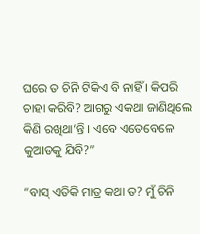ଘରେ ତ ଚିନି ଟିକିଏ ବି ନାହିଁ । କିପରି ଚାହା କରିବି? ଆଗରୁ ଏକଥା ଜାଣିଥିଲେ କିଣି ରଖିଥା’ନ୍ତି । ଏବେ ଏତେବେଳେ କୁଆଡକୁ ଯିବି?”

“ବାସ୍ ଏତିକି ମାତ୍ର କଥା ତ? ମୁଁ ଚିନି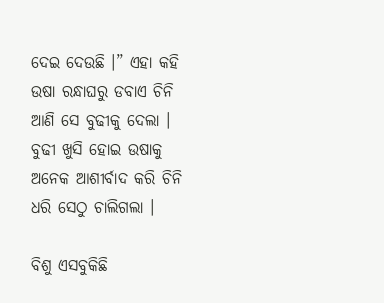ଦେଇ ଦେଉଛି ।” ଏହା କହି ଉଷା ରନ୍ଧାଘରୁ ଡବାଏ ଚିନି ଆଣି ସେ ବୁଢୀକୁ ଦେଲା । ବୁଢୀ ଖୁସି ହୋଇ ଉଷାକୁ ଅନେକ ଆଶୀର୍ବାଦ କରି ଚିନି ଧରି ସେଠୁ ଚାଲିଗଲା ।

ବିଶୁ ଏସବୁକିଛି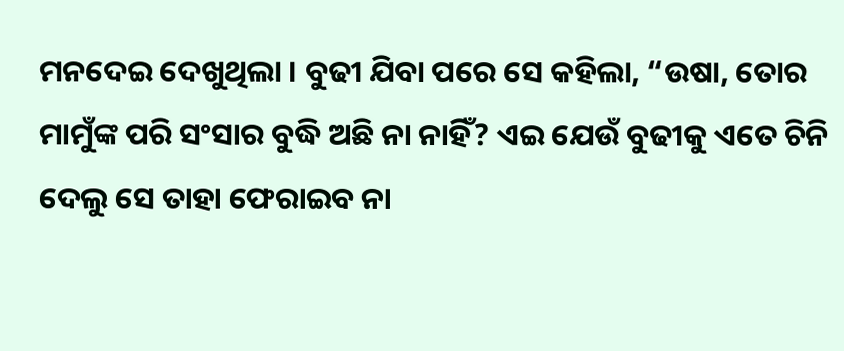ମନଦେଇ ଦେଖୁଥିଲା । ବୁଢୀ ଯିବା ପରେ ସେ କହିଲା, “ଉଷା, ତୋର ମାମୁଁଙ୍କ ପରି ସଂସାର ବୁଦ୍ଧି ଅଛି ନା ନାହିଁ? ଏଇ ଯେଉଁ ବୁଢୀକୁ ଏତେ ଚିନି ଦେଲୁ ସେ ତାହା ଫେରାଇବ ନା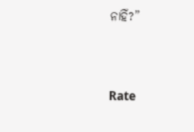ନାହିଁ?”


Rate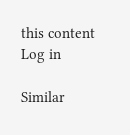this content
Log in

Similar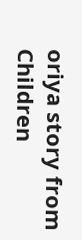oriya story from Children